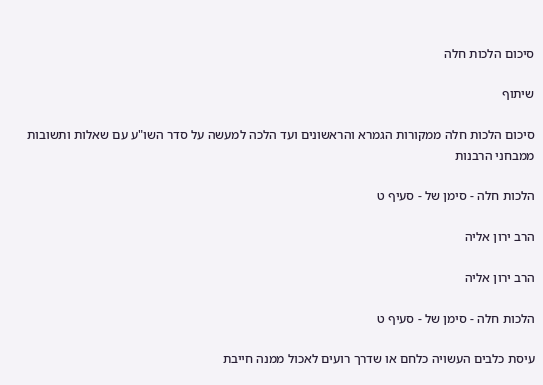סיכום הלכות חלה

שיתוף

סיכום הלכות חלה ממקורות הגמרא והראשונים ועד הלכה למעשה על סדר השו"ע עם שאלות ותשובות ממבחני הרבנות

הלכות חלה - סימן של - סעיף ט

הרב ירון אליה

הרב ירון אליה

הלכות חלה - סימן של - סעיף ט

עיסת כלבים העשויה כלחם או שדרך רועים לאכול ממנה חייבת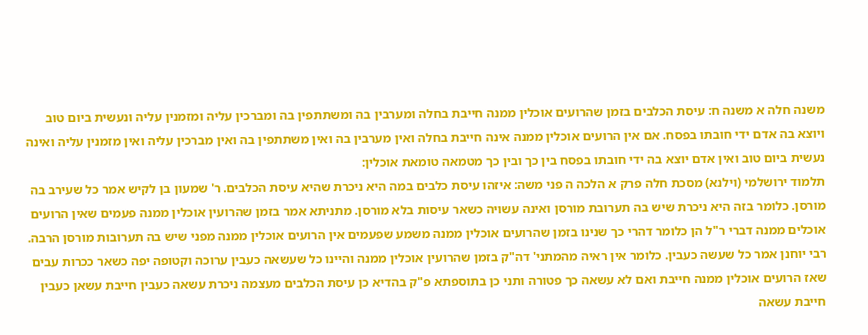משנה חלה א משנה ח: עיסת הכלבים בזמן שהרועים אוכלין ממנה חייבת בחלה ומערבין בה ומשתתפין בה ומברכין עליה ומזמנין עליה ונעשית ביום טוב ויוצא בה אדם ידי חובתו בפסח. אם אין הרועים אוכלין ממנה אינה חייבת בחלה ואין מערבין בה ואין משתתפין בה ואין מברכין עליה ואין מזמנין עליה ואינה נעשית ביום טוב ואין אדם יוצא בה ידי חובתו בפסח בין כך ובין כך מטמאה טומאת אוכלין:
תלמוד ירושלמי (וילנא) מסכת חלה פרק א הלכה ה פני משה: איזהו עיסת כלבים במה היא ניכרת שהיא עיסת הכלבים. ר' שמעון בן לקיש אמר כל שעירב בה מורסן. כלומר בזה היא ניכרת שיש בה תערובת מורסן ואינה עשויה כשאר עיסות בלא מורסן. מתניתא אמר בזמן שהרועין אוכלין ממנה פעמים שאין הרועים אוכלים ממנה דברי ר"ל הן כלומר דהרי כך שנינו בזמן שהרועים אוכלין ממנה משמע שפעמים אין הרועים אוכלין ממנה מפני שיש בה תערובות מורסן הרבה. רבי יוחנן אמר כל שעשה כעבין. כלומר אין ראיה מהמתני' דה"ק בזמן שהרועין אוכלין ממנה והיינו כל שעשאה כעבין ערוכה וקטופה יפה כשאר ככרות עבים שאז הרועים אוכלין ממנה חייבת ואם לא עשאה כך פטורה ותני כן בתוספתא פ"ק בהדיא כן עיסת הכלבים מעצמה ניכרת עשאה כעבין חייבת עשאן כעבין חייבת עשאה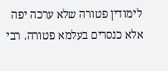לימודין פטורה שלא ערכה יפה אלא כנסרים בעלמא פטורה. רבי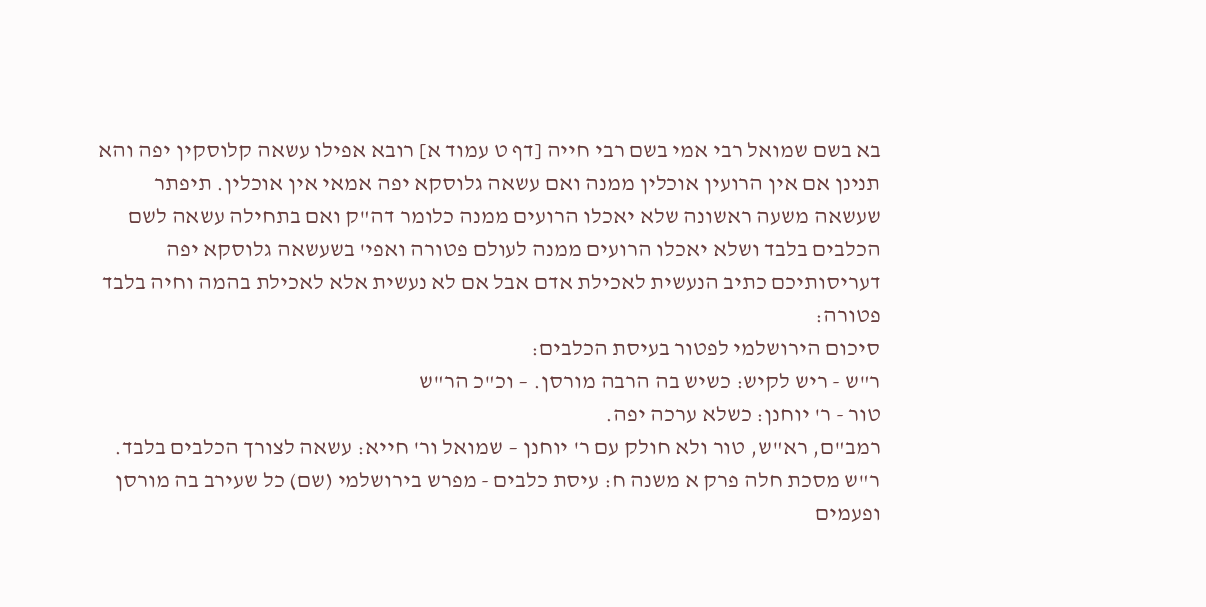בא בשם שמואל רבי אמי בשם רבי חייה [דף ט עמוד א] רובא אפילו עשאה קלוסקין יפה והא תנינן אם אין הרועין אוכלין ממנה ואם עשאה גלוסקא יפה אמאי אין אוכלין. תיפתר שעשאה משעה ראשונה שלא יאכלו הרועים ממנה כלומר דה"ק ואם בתחילה עשאה לשם הכלבים בלבד ושלא יאכלו הרועים ממנה לעולם פטורה ואפי' בשעשאה גלוסקא יפה דעריסותיכם כתיב הנעשית לאכילת אדם אבל אם לא נעשית אלא לאכילת בהמה וחיה בלבד פטורה:
סיכום הירושלמי לפטור בעיסת הכלבים:
ר"ש - ריש לקיש: כשיש בה הרבה מורסן. – וכ"כ הר"ש
טור - ר' יוחנן: כשלא ערכה יפה.
רמב"ם, רא"ש, טור ולא חולק עם ר' יוחנן – שמואל ור' חייא: עשאה לצורך הכלבים בלבד.
ר"ש מסכת חלה פרק א משנה ח: עיסת כלבים - מפרש בירושלמי (שם) כל שעירב בה מורסן ופעמים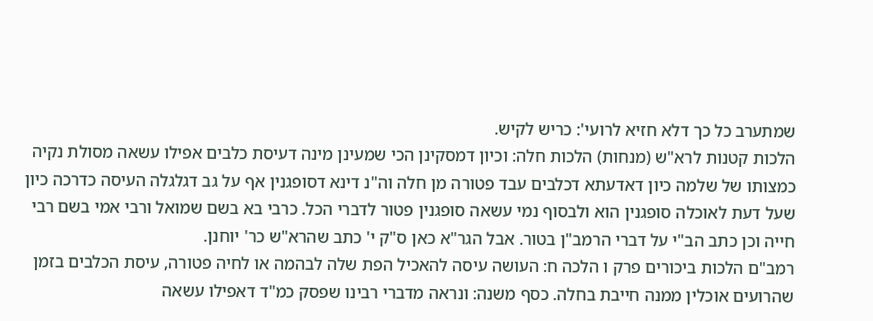שמתערב כל כך דלא חזיא לרועי': כריש לקיש.
הלכות קטנות לרא"ש (מנחות) הלכות חלה: וכיון דמסקינן הכי שמעינן מינה דעיסת כלבים אפילו עשאה מסולת נקיה כמצותו של שלמה כיון דאדעתא דכלבים עבד פטורה מן חלה וה"נ דינא דסופגנין אף על גב דגלגלה העיסה כדרכה כיון שעל דעת לאוכלה סופגנין הוא ולבסוף נמי עשאה סופגנין פטור לדברי הכל. כרבי בא בשם שמואל ורבי אמי בשם רבי חייה וכן כתב הב"י על דברי הרמב"ן בטור. אבל הגר"א כאן ס"ק י' כתב שהרא"ש כר' יוחנן.
רמב"ם הלכות ביכורים פרק ו הלכה ח: העושה עיסה להאכיל הפת שלה לבהמה או לחיה פטורה, עיסת הכלבים בזמן שהרועים אוכלין ממנה חייבת בחלה. כסף משנה: ונראה מדברי רבינו שפסק כמ"ד דאפילו עשאה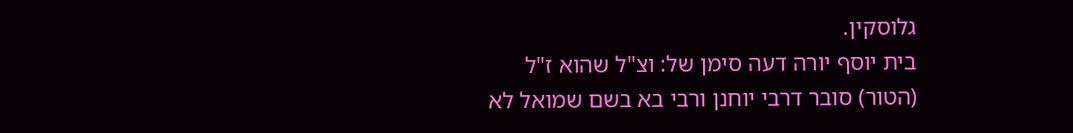גלוסקין.
בית יוסף יורה דעה סימן של: וצ"ל שהוא ז"ל (הטור) סובר דרבי יוחנן ורבי בא בשם שמואל לא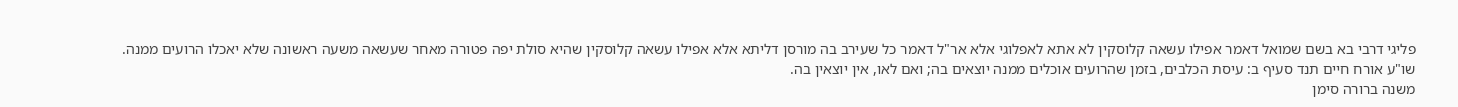פליגי דרבי בא בשם שמואל דאמר אפילו עשאה קלוסקין לא אתא לאפלוגי אלא אר"ל דאמר כל שעירב בה מורסן דליתא אלא אפילו עשאה קלוסקין שהיא סולת יפה פטורה מאחר שעשאה משעה ראשונה שלא יאכלו הרועים ממנה.
שו"ע אורח חיים תנד סעיף ב: עיסת הכלבים, בזמן שהרועים אוכלים ממנה יוצאים בה; ואם לאו, אין יוצאין בה.
משנה ברורה סימן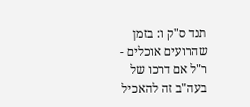תנד ס"ק ו: בזמן שהרועים אוכלים - ר"ל אם דרכו של בעה"ב זה להאכיל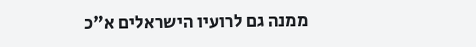ממנה גם לרועיו הישראלים א"כ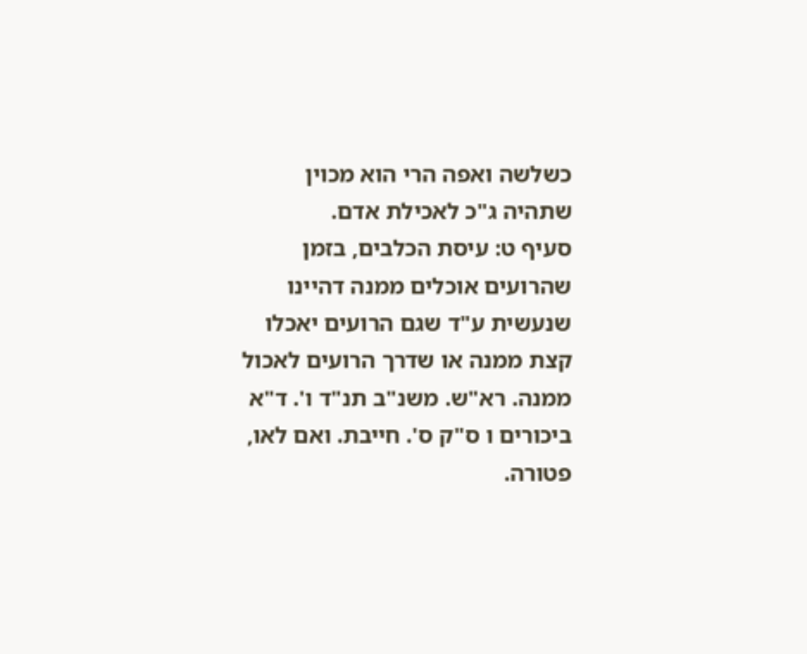כשלשה ואפה הרי הוא מכוין שתהיה ג"כ לאכילת אדם.
סעיף ט: עיסת הכלבים, בזמן שהרועים אוכלים ממנה דהיינו שנעשית ע"ד שגם הרועים יאכלו קצת ממנה או שדרך הרועים לאכול ממנה. רא"ש. משנ"ב תנ"ד ו'. ד"א ביכורים ו ס"ק ס'. חייבת. ואם לאו, פטורה.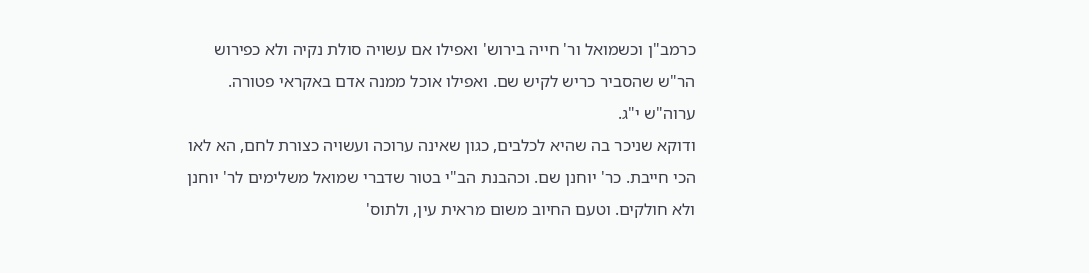כרמב"ן וכשמואל ור' חייה בירוש' ואפילו אם עשויה סולת נקיה ולא כפירוש הר"ש שהסביר כריש לקיש שם. ואפילו אוכל ממנה אדם באקראי פטורה. ערוה"ש י"ג.
ודוקא שניכר בה שהיא לכלבים, כגון שאינה ערוכה ועשויה כצורת לחם, הא לאו הכי חייבת. כר' יוחנן שם. וכהבנת הב"י בטור שדברי שמואל משלימים לר' יוחנן ולא חולקים. וטעם החיוב משום מראית עין, ולתוס'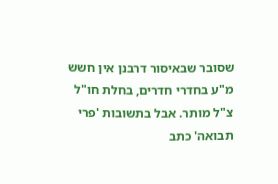שסובר שבאיסור דרבנן אין חשש מ"ע בחדרי חדרים, בחלת חו"ל צ"ל מותר. אבל בתשובות 'פרי תבואה' כתב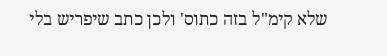שלא קימ"ל בזה כתוס' ולכן כתב שיפריש בלי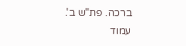ברכה. פת"ש ב'.
עמוד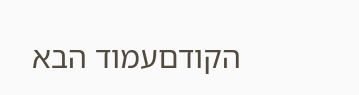הקודםעמוד הבא